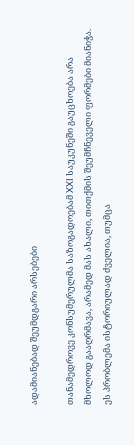ადამიანებად შეუმდგარი არსებები

თანამედროვე კონსუმერულმა საზოგადოებამ XXI საუკუნეში გაუცხოება არა მხოლოდ გააღრმავა, არამედ მას ახალი, თითქმის შეუმჩნეველი ფორმები მიანიჭა. ეს პრობლემა ისტორიულად ძველია, თუმცა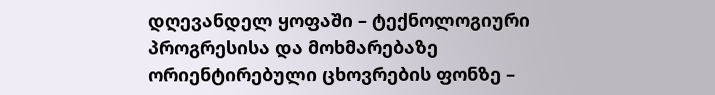დღევანდელ ყოფაში – ტექნოლოგიური პროგრესისა და მოხმარებაზე ორიენტირებული ცხოვრების ფონზე –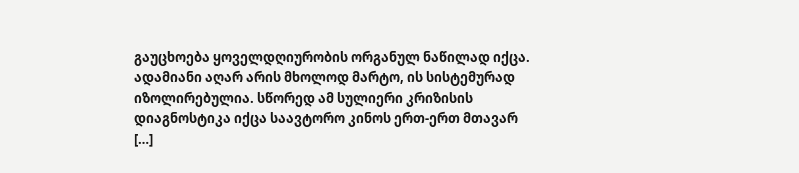გაუცხოება ყოველდღიურობის ორგანულ ნაწილად იქცა. ადამიანი აღარ არის მხოლოდ მარტო, ის სისტემურად იზოლირებულია. სწორედ ამ სულიერი კრიზისის დიაგნოსტიკა იქცა საავტორო კინოს ერთ-ერთ მთავარ […]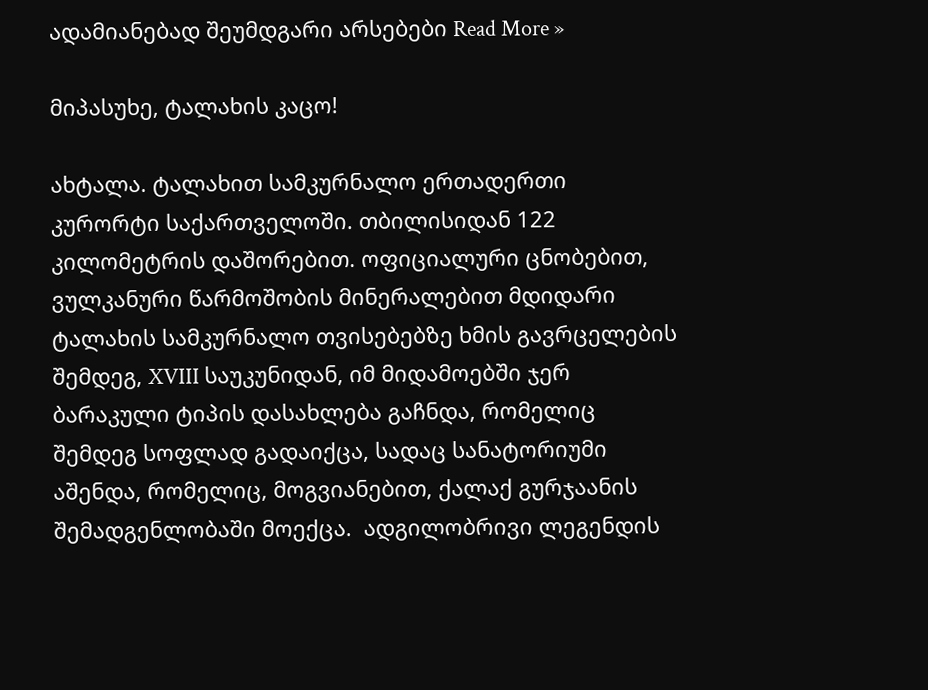ადამიანებად შეუმდგარი არსებები Read More »

მიპასუხე, ტალახის კაცო!

ახტალა. ტალახით სამკურნალო ერთადერთი კურორტი საქართველოში. თბილისიდან 122 კილომეტრის დაშორებით. ოფიციალური ცნობებით, ვულკანური წარმოშობის მინერალებით მდიდარი ტალახის სამკურნალო თვისებებზე ხმის გავრცელების შემდეგ, XVIII საუკუნიდან, იმ მიდამოებში ჯერ ბარაკული ტიპის დასახლება გაჩნდა, რომელიც შემდეგ სოფლად გადაიქცა, სადაც სანატორიუმი აშენდა, რომელიც, მოგვიანებით, ქალაქ გურჯაანის შემადგენლობაში მოექცა.  ადგილობრივი ლეგენდის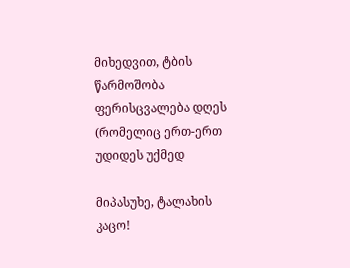მიხედვით, ტბის წარმოშობა ფერისცვალება დღეს (რომელიც ერთ-ერთ უდიდეს უქმედ

მიპასუხე, ტალახის კაცო!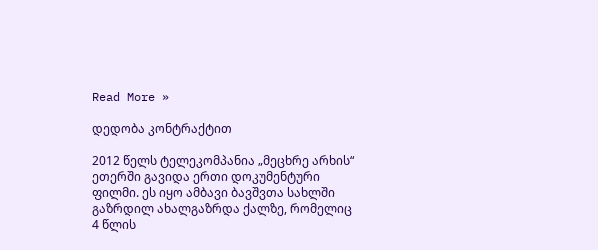Read More »

დედობა კონტრაქტით

2012 წელს ტელეკომპანია „მეცხრე არხის“ ეთერში გავიდა ერთი დოკუმენტური ფილმი. ეს იყო ამბავი ბავშვთა სახლში გაზრდილ ახალგაზრდა ქალზე, რომელიც 4 წლის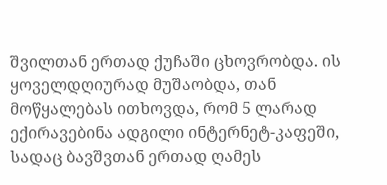შვილთან ერთად ქუჩაში ცხოვრობდა. ის ყოველდღიურად მუშაობდა, თან მოწყალებას ითხოვდა, რომ 5 ლარად ექირავებინა ადგილი ინტერნეტ-კაფეში, სადაც ბავშვთან ერთად ღამეს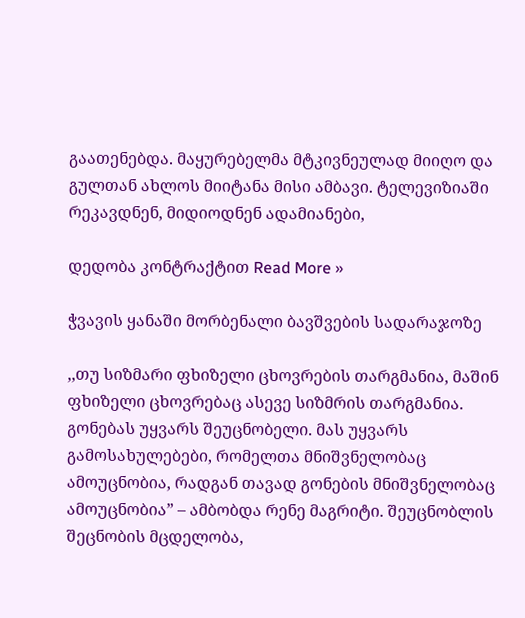გაათენებდა. მაყურებელმა მტკივნეულად მიიღო და გულთან ახლოს მიიტანა მისი ამბავი. ტელევიზიაში რეკავდნენ, მიდიოდნენ ადამიანები,

დედობა კონტრაქტით Read More »

ჭვავის ყანაში მორბენალი ბავშვების სადარაჯოზე

,,თუ სიზმარი ფხიზელი ცხოვრების თარგმანია, მაშინ ფხიზელი ცხოვრებაც ასევე სიზმრის თარგმანია. გონებას უყვარს შეუცნობელი. მას უყვარს გამოსახულებები, რომელთა მნიშვნელობაც ამოუცნობია, რადგან თავად გონების მნიშვნელობაც ამოუცნობია” – ამბობდა რენე მაგრიტი. შეუცნობლის შეცნობის მცდელობა,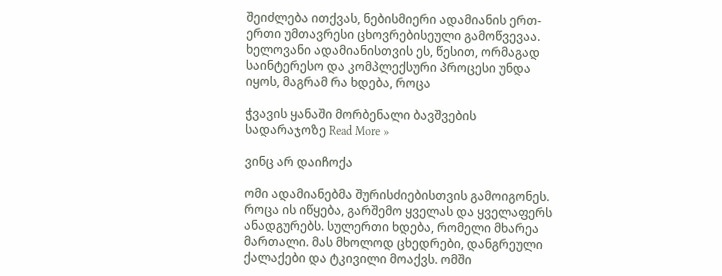შეიძლება ითქვას, ნებისმიერი ადამიანის ერთ-ერთი უმთავრესი ცხოვრებისეული გამოწვევაა. ხელოვანი ადამიანისთვის ეს, წესით, ორმაგად საინტერესო და კომპლექსური პროცესი უნდა იყოს, მაგრამ რა ხდება, როცა

ჭვავის ყანაში მორბენალი ბავშვების სადარაჯოზე Read More »

ვინც არ დაიჩოქა

ომი ადამიანებმა შურისძიებისთვის გამოიგონეს. როცა ის იწყება, გარშემო ყველას და ყველაფერს ანადგურებს. სულერთი ხდება, რომელი მხარეა მართალი. მას მხოლოდ ცხედრები, დანგრეული ქალაქები და ტკივილი მოაქვს. ომში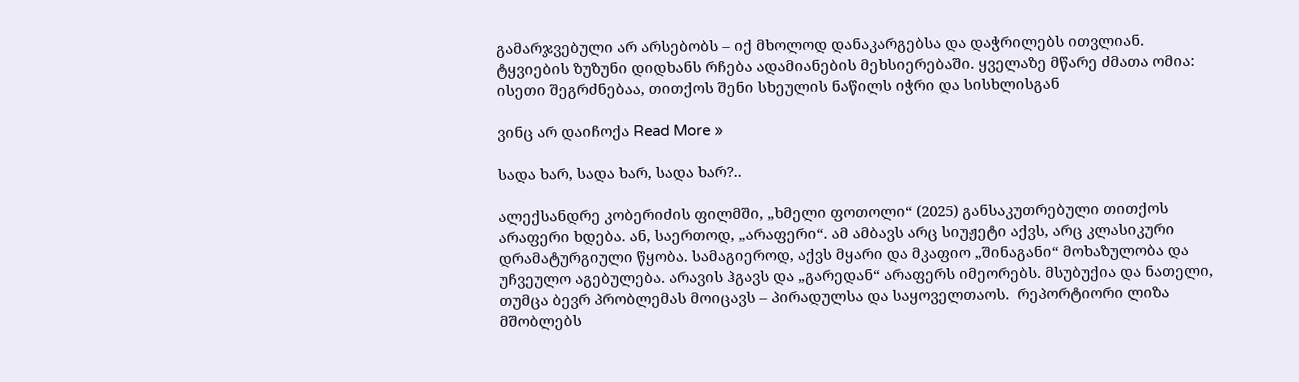გამარჯვებული არ არსებობს – იქ მხოლოდ დანაკარგებსა და დაჭრილებს ითვლიან. ტყვიების ზუზუნი დიდხანს რჩება ადამიანების მეხსიერებაში. ყველაზე მწარე ძმათა ომია: ისეთი შეგრძნებაა, თითქოს შენი სხეულის ნაწილს იჭრი და სისხლისგან

ვინც არ დაიჩოქა Read More »

სადა ხარ, სადა ხარ, სადა ხარ?..

ალექსანდრე კობერიძის ფილმში, „ხმელი ფოთოლი“ (2025) განსაკუთრებული თითქოს არაფერი ხდება. ან, საერთოდ, „არაფერი“. ამ ამბავს არც სიუჟეტი აქვს, არც კლასიკური დრამატურგიული წყობა. სამაგიეროდ, აქვს მყარი და მკაფიო „შინაგანი“ მოხაზულობა და უჩვეულო აგებულება. არავის ჰგავს და „გარედან“ არაფერს იმეორებს. მსუბუქია და ნათელი, თუმცა ბევრ პრობლემას მოიცავს – პირადულსა და საყოველთაოს.  რეპორტიორი ლიზა მშობლებს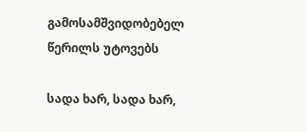გამოსამშვიდობებელ წერილს უტოვებს

სადა ხარ, სადა ხარ,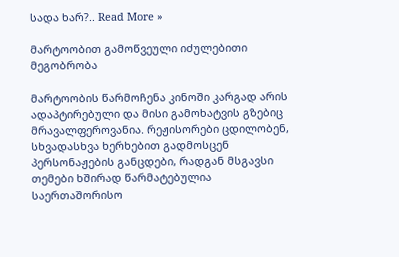სადა ხარ?.. Read More »

მარტოობით გამოწვეული იძულებითი მეგობრობა

მარტოობის წარმოჩენა კინოში კარგად არის ადაპტირებული და მისი გამოხატვის გზებიც მრავალფეროვანია. რეჟისორები ცდილობენ, სხვადასხვა ხერხებით გადმოსცენ პერსონაჟების განცდები, რადგან მსგავსი თემები ხშირად წარმატებულია საერთაშორისო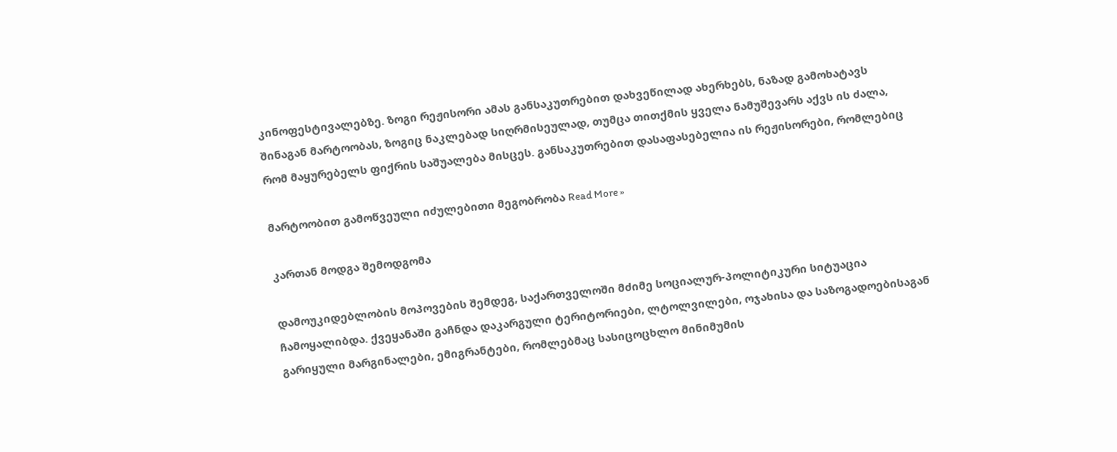კინოფესტივალებზე. ზოგი რეჟისორი ამას განსაკუთრებით დახვეწილად ახერხებს, ნაზად გამოხატავს შინაგან მარტოობას, ზოგიც ნაკლებად სიღრმისეულად, თუმცა თითქმის ყველა ნამუშევარს აქვს ის ძალა, რომ მაყურებელს ფიქრის საშუალება მისცეს. განსაკუთრებით დასაფასებელია ის რეჟისორები, რომლებიც

მარტოობით გამოწვეული იძულებითი მეგობრობა Read More »

კართან მოდგა შემოდგომა

დამოუკიდებლობის მოპოვების შემდეგ, საქართველოში მძიმე სოციალურ-პოლიტიკური სიტუაცია ჩამოყალიბდა. ქვეყანაში გაჩნდა დაკარგული ტერიტორიები, ლტოლვილები, ოჯახისა და საზოგადოებისაგან გარიყული მარგინალები, ემიგრანტები, რომლებმაც სასიცოცხლო მინიმუმის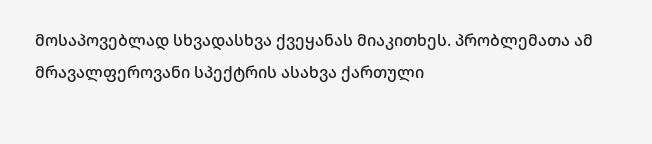მოსაპოვებლად სხვადასხვა ქვეყანას მიაკითხეს. პრობლემათა ამ მრავალფეროვანი სპექტრის ასახვა ქართული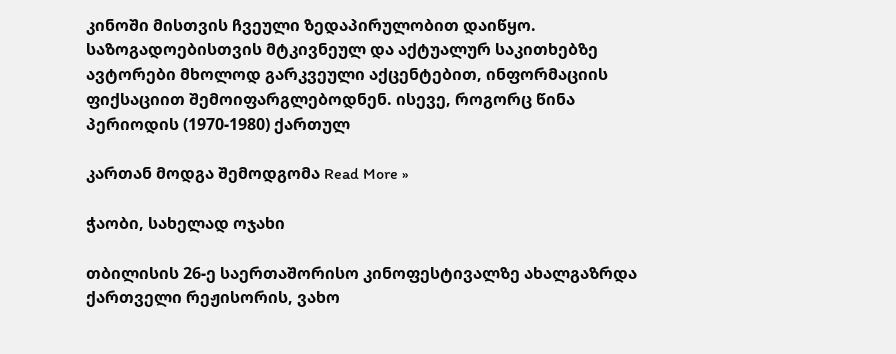კინოში მისთვის ჩვეული ზედაპირულობით დაიწყო. საზოგადოებისთვის მტკივნეულ და აქტუალურ საკითხებზე ავტორები მხოლოდ გარკვეული აქცენტებით, ინფორმაციის ფიქსაციით შემოიფარგლებოდნენ. ისევე, როგორც წინა პერიოდის (1970-1980) ქართულ

კართან მოდგა შემოდგომა Read More »

ჭაობი, სახელად ოჯახი

თბილისის 26-ე საერთაშორისო კინოფესტივალზე ახალგაზრდა ქართველი რეჟისორის, ვახო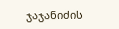ჯაჯანიძის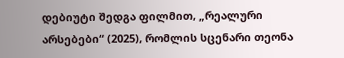დებიუტი შედგა ფილმით, „რეალური არსებები“ (2025), რომლის სცენარი თეონა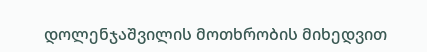დოლენჯაშვილის მოთხრობის მიხედვით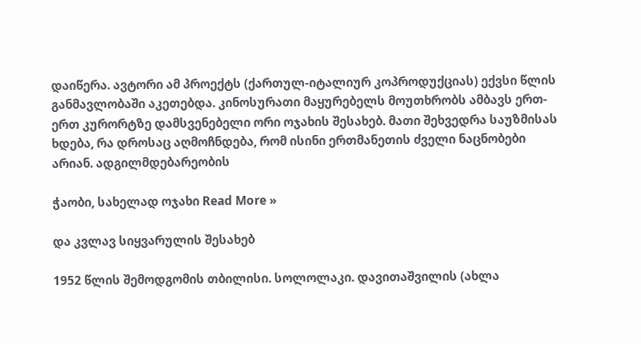დაიწერა. ავტორი ამ პროექტს (ქართულ-იტალიურ კოპროდუქციას) ექვსი წლის განმავლობაში აკეთებდა. კინოსურათი მაყურებელს მოუთხრობს ამბავს ერთ-ერთ კურორტზე დამსვენებელი ორი ოჯახის შესახებ. მათი შეხვედრა საუზმისას ხდება, რა დროსაც აღმოჩნდება, რომ ისინი ერთმანეთის ძველი ნაცნობები არიან. ადგილმდებარეობის

ჭაობი, სახელად ოჯახი Read More »

და კვლავ სიყვარულის შესახებ

1952 წლის შემოდგომის თბილისი. სოლოლაკი. დავითაშვილის (ახლა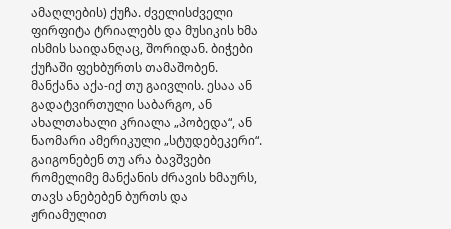ამაღლების) ქუჩა. ძველისძველი ფირფიტა ტრიალებს და მუსიკის ხმა ისმის საიდანღაც, შორიდან. ბიჭები ქუჩაში ფეხბურთს თამაშობენ. მანქანა აქა-იქ თუ გაივლის. ესაა ან გადატვირთული საბარგო, ან ახალთახალი კრიალა „პობედა“, ან ნაომარი ამერიკული „სტუდებეკერი“. გაიგონებენ თუ არა ბავშვები რომელიმე მანქანის ძრავის ხმაურს, თავს ანებებენ ბურთს და ჟრიამულით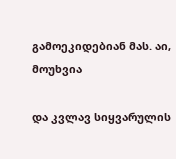გამოეკიდებიან მას. აი, მოუხვია

და კვლავ სიყვარულის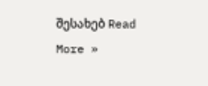შესახებ Read More »